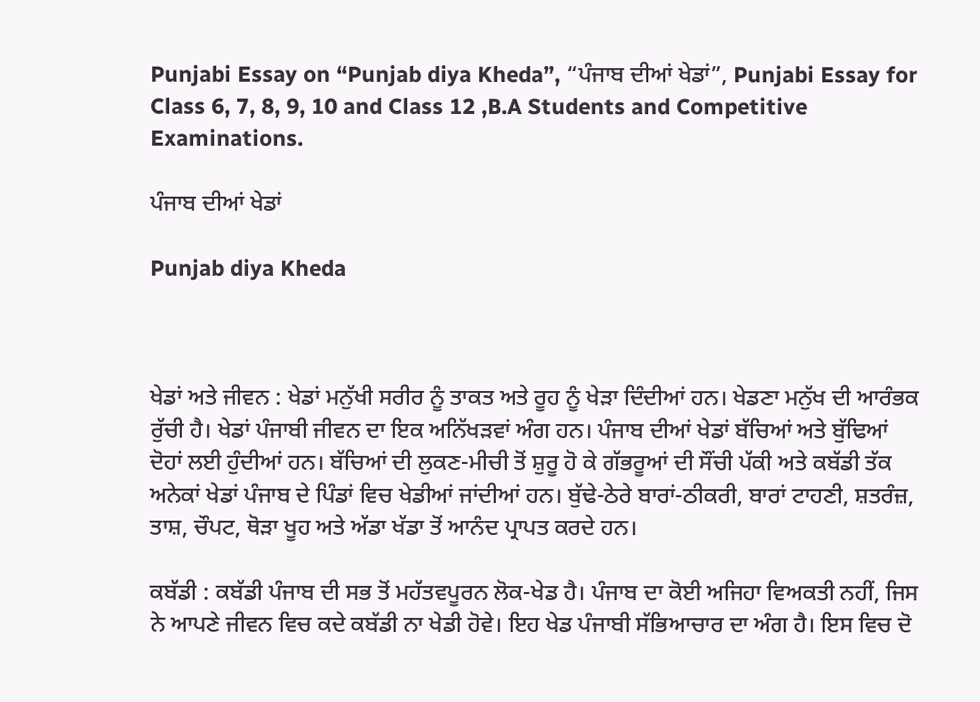Punjabi Essay on “Punjab diya Kheda”, “ਪੰਜਾਬ ਦੀਆਂ ਖੇਡਾਂ”, Punjabi Essay for Class 6, 7, 8, 9, 10 and Class 12 ,B.A Students and Competitive Examinations.

ਪੰਜਾਬ ਦੀਆਂ ਖੇਡਾਂ

Punjab diya Kheda



ਖੇਡਾਂ ਅਤੇ ਜੀਵਨ : ਖੇਡਾਂ ਮਨੁੱਖੀ ਸਰੀਰ ਨੂੰ ਤਾਕਤ ਅਤੇ ਰੂਹ ਨੂੰ ਖੇੜਾ ਦਿੰਦੀਆਂ ਹਨ। ਖੇਡਣਾ ਮਨੁੱਖ ਦੀ ਆਰੰਭਕ ਰੁੱਚੀ ਹੈ। ਖੇਡਾਂ ਪੰਜਾਬੀ ਜੀਵਨ ਦਾ ਇਕ ਅਨਿੱਖੜਵਾਂ ਅੰਗ ਹਨ। ਪੰਜਾਬ ਦੀਆਂ ਖੇਡਾਂ ਬੱਚਿਆਂ ਅਤੇ ਬੁੱਢਿਆਂ ਦੋਹਾਂ ਲਈ ਹੁੰਦੀਆਂ ਹਨ। ਬੱਚਿਆਂ ਦੀ ਲੁਕਣ-ਮੀਚੀ ਤੋਂ ਸ਼ੁਰੂ ਹੋ ਕੇ ਗੱਭਰੂਆਂ ਦੀ ਸੌਂਚੀ ਪੱਕੀ ਅਤੇ ਕਬੱਡੀ ਤੱਕ ਅਨੇਕਾਂ ਖੇਡਾਂ ਪੰਜਾਬ ਦੇ ਪਿੰਡਾਂ ਵਿਚ ਖੇਡੀਆਂ ਜਾਂਦੀਆਂ ਹਨ। ਬੁੱਢੇ-ਠੇਰੇ ਬਾਰਾਂ-ਠੀਕਰੀ, ਬਾਰਾਂ ਟਾਹਣੀ, ਸ਼ਤਰੰਜ਼, ਤਾਸ਼, ਚੌਪਟ, ਥੋੜਾ ਖੂਹ ਅਤੇ ਅੱਡਾ ਖੱਡਾ ਤੋਂ ਆਨੰਦ ਪ੍ਰਾਪਤ ਕਰਦੇ ਹਨ।

ਕਬੱਡੀ : ਕਬੱਡੀ ਪੰਜਾਬ ਦੀ ਸਭ ਤੋਂ ਮਹੱਤਵਪੂਰਨ ਲੋਕ-ਖੇਡ ਹੈ। ਪੰਜਾਬ ਦਾ ਕੋਈ ਅਜਿਹਾ ਵਿਅਕਤੀ ਨਹੀਂ, ਜਿਸ ਨੇ ਆਪਣੇ ਜੀਵਨ ਵਿਚ ਕਦੇ ਕਬੱਡੀ ਨਾ ਖੇਡੀ ਹੋਵੇ। ਇਹ ਖੇਡ ਪੰਜਾਬੀ ਸੱਭਿਆਚਾਰ ਦਾ ਅੰਗ ਹੈ। ਇਸ ਵਿਚ ਦੋ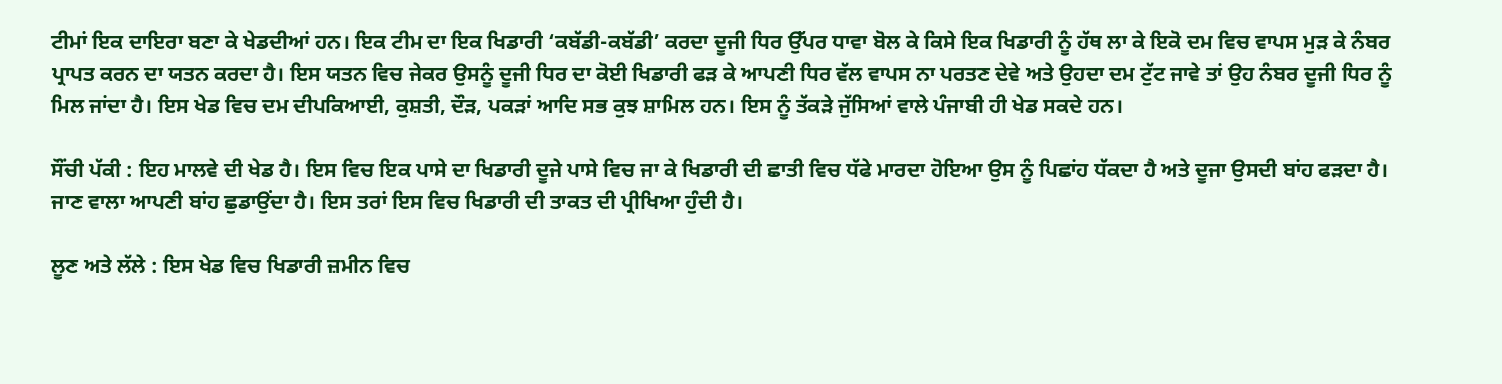ਟੀਮਾਂ ਇਕ ਦਾਇਰਾ ਬਣਾ ਕੇ ਖੇਡਦੀਆਂ ਹਨ। ਇਕ ਟੀਮ ਦਾ ਇਕ ਖਿਡਾਰੀ ‘ਕਬੱਡੀ-ਕਬੱਡੀ’ ਕਰਦਾ ਦੂਜੀ ਧਿਰ ਉੱਪਰ ਧਾਵਾ ਬੋਲ ਕੇ ਕਿਸੇ ਇਕ ਖਿਡਾਰੀ ਨੂੰ ਹੱਥ ਲਾ ਕੇ ਇਕੋ ਦਮ ਵਿਚ ਵਾਪਸ ਮੁੜ ਕੇ ਨੰਬਰ ਪ੍ਰਾਪਤ ਕਰਨ ਦਾ ਯਤਨ ਕਰਦਾ ਹੈ। ਇਸ ਯਤਨ ਵਿਚ ਜੇਕਰ ਉਸਨੂੰ ਦੂਜੀ ਧਿਰ ਦਾ ਕੋਈ ਖਿਡਾਰੀ ਫੜ ਕੇ ਆਪਣੀ ਧਿਰ ਵੱਲ ਵਾਪਸ ਨਾ ਪਰਤਣ ਦੇਵੇ ਅਤੇ ਉਹਦਾ ਦਮ ਟੁੱਟ ਜਾਵੇ ਤਾਂ ਉਹ ਨੰਬਰ ਦੂਜੀ ਧਿਰ ਨੂੰ ਮਿਲ ਜਾਂਦਾ ਹੈ। ਇਸ ਖੇਡ ਵਿਚ ਦਮ ਦੀਪਕਿਆਈ, ਕੁਸ਼ਤੀ, ਦੌੜ, ਪਕੜਾਂ ਆਦਿ ਸਭ ਕੁਝ ਸ਼ਾਮਿਲ ਹਨ। ਇਸ ਨੂੰ ਤੱਕੜੇ ਜੁੱਸਿਆਂ ਵਾਲੇ ਪੰਜਾਬੀ ਹੀ ਖੇਡ ਸਕਦੇ ਹਨ।

ਸੌਂਚੀ ਪੱਕੀ : ਇਹ ਮਾਲਵੇ ਦੀ ਖੇਡ ਹੈ। ਇਸ ਵਿਚ ਇਕ ਪਾਸੇ ਦਾ ਖਿਡਾਰੀ ਦੂਜੇ ਪਾਸੇ ਵਿਚ ਜਾ ਕੇ ਖਿਡਾਰੀ ਦੀ ਛਾਤੀ ਵਿਚ ਧੱਫੇ ਮਾਰਦਾ ਹੋਇਆ ਉਸ ਨੂੰ ਪਿਛਾਂਹ ਧੱਕਦਾ ਹੈ ਅਤੇ ਦੂਜਾ ਉਸਦੀ ਬਾਂਹ ਫੜਦਾ ਹੈ। ਜਾਣ ਵਾਲਾ ਆਪਣੀ ਬਾਂਹ ਛੁਡਾਉਂਦਾ ਹੈ। ਇਸ ਤਰਾਂ ਇਸ ਵਿਚ ਖਿਡਾਰੀ ਦੀ ਤਾਕਤ ਦੀ ਪ੍ਰੀਖਿਆ ਹੁੰਦੀ ਹੈ।

ਲੂਣ ਅਤੇ ਲੱਲੇ : ਇਸ ਖੇਡ ਵਿਚ ਖਿਡਾਰੀ ਜ਼ਮੀਨ ਵਿਚ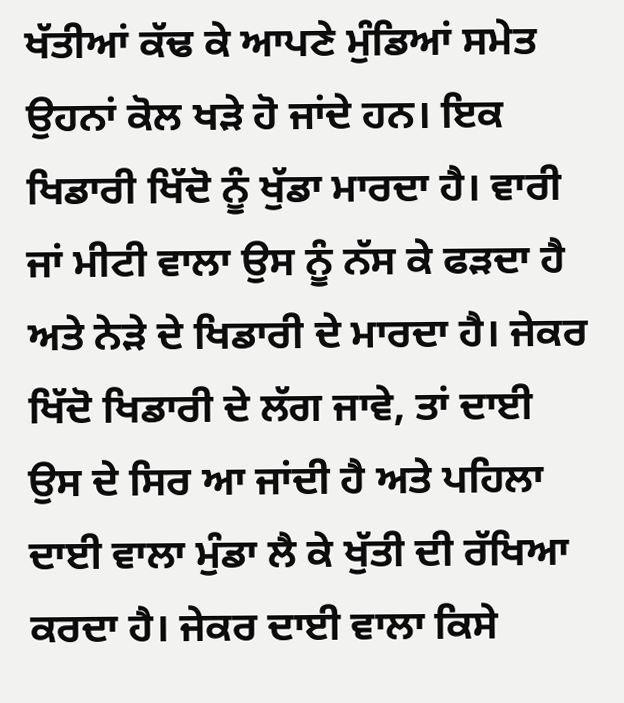ਖੱਤੀਆਂ ਕੱਢ ਕੇ ਆਪਣੇ ਮੁੰਡਿਆਂ ਸਮੇਤ ਉਹਨਾਂ ਕੋਲ ਖੜੇ ਹੋ ਜਾਂਦੇ ਹਨ। ਇਕ ਖਿਡਾਰੀ ਖਿੱਦੋ ਨੂੰ ਖੁੱਡਾ ਮਾਰਦਾ ਹੈ। ਵਾਰੀ ਜਾਂ ਮੀਟੀ ਵਾਲਾ ਉਸ ਨੂੰ ਨੱਸ ਕੇ ਫੜਦਾ ਹੈ ਅਤੇ ਨੇੜੇ ਦੇ ਖਿਡਾਰੀ ਦੇ ਮਾਰਦਾ ਹੈ। ਜੇਕਰ ਖਿੱਦੋ ਖਿਡਾਰੀ ਦੇ ਲੱਗ ਜਾਵੇ, ਤਾਂ ਦਾਈ ਉਸ ਦੇ ਸਿਰ ਆ ਜਾਂਦੀ ਹੈ ਅਤੇ ਪਹਿਲਾ ਦਾਈ ਵਾਲਾ ਮੁੰਡਾ ਲੈ ਕੇ ਖੁੱਤੀ ਦੀ ਰੱਖਿਆ ਕਰਦਾ ਹੈ। ਜੇਕਰ ਦਾਈ ਵਾਲਾ ਕਿਸੇ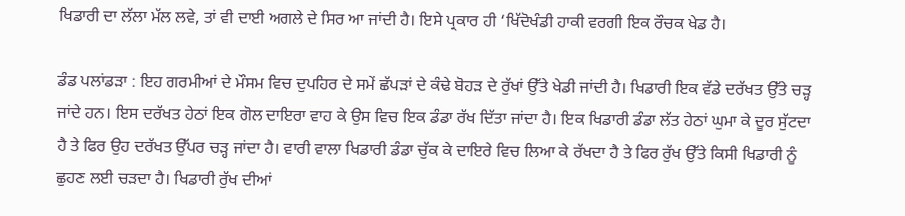ਖਿਡਾਰੀ ਦਾ ਲੱਲਾ ਮੱਲ ਲਵੇ, ਤਾਂ ਵੀ ਦਾਈ ਅਗਲੇ ਦੇ ਸਿਰ ਆ ਜਾਂਦੀ ਹੈ। ਇਸੇ ਪ੍ਰਕਾਰ ਹੀ ‘ਖਿੱਦੋਖੰਡੀ ਹਾਕੀ ਵਰਗੀ ਇਕ ਰੌਚਕ ਖੇਡ ਹੈ।

ਡੰਡ ਪਲਾਂਡੜਾ : ਇਹ ਗਰਮੀਆਂ ਦੇ ਮੌਸਮ ਵਿਚ ਦੁਪਹਿਰ ਦੇ ਸਮੇਂ ਛੱਪੜਾਂ ਦੇ ਕੰਢੇ ਬੋਹੜ ਦੇ ਰੁੱਖਾਂ ਉੱਤੇ ਖੇਡੀ ਜਾਂਦੀ ਹੈ। ਖਿਡਾਰੀ ਇਕ ਵੱਡੇ ਦਰੱਖਤ ਉੱਤੇ ਚੜ੍ਹ ਜਾਂਦੇ ਹਨ। ਇਸ ਦਰੱਖਤ ਹੇਠਾਂ ਇਕ ਗੋਲ ਦਾਇਰਾ ਵਾਹ ਕੇ ਉਸ ਵਿਚ ਇਕ ਡੰਡਾ ਰੱਖ ਦਿੱਤਾ ਜਾਂਦਾ ਹੈ। ਇਕ ਖਿਡਾਰੀ ਡੰਡਾ ਲੱਤ ਹੇਠਾਂ ਘੁਮਾ ਕੇ ਦੂਰ ਸੁੱਟਦਾ ਹੈ ਤੇ ਫਿਰ ਉਹ ਦਰੱਖਤ ਉੱਪਰ ਚੜ੍ਹ ਜਾਂਦਾ ਹੈ। ਵਾਰੀ ਵਾਲਾ ਖਿਡਾਰੀ ਡੰਡਾ ਚੁੱਕ ਕੇ ਦਾਇਰੇ ਵਿਚ ਲਿਆ ਕੇ ਰੱਖਦਾ ਹੈ ਤੇ ਫਿਰ ਰੁੱਖ ਉੱਤੇ ਕਿਸੀ ਖਿਡਾਰੀ ਨੂੰ ਛੁਹਣ ਲਈ ਚੜਦਾ ਹੈ। ਖਿਡਾਰੀ ਰੁੱਖ ਦੀਆਂ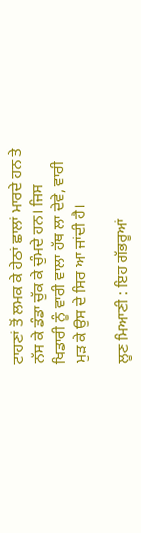ਟਾਹਣਾਂ ਤੋਂ ਲਮਕ ਕੇ ਹੇਠਾਂ ਛਾਲਾਂ ਮਾਰਦੇ ਹਨ ਤੇ ਨੱਸ ਕੇ ਡੰਡਾ ਚੁੱਕ ਕੇ ਚੁੰਮਦੇ ਹਨ। ਜਿਸ ਖਿਡਾਰੀ ਨੂੰ ਵਾਰੀ ਵਾਲਾ ਹੱਥ ਲਾ ਦੇਵੇ, ਵਾਰੀ ਮੁੜ ਕੇ ਉਸ ਦੇ ਸਿਰ ਆ ਜਾਂਦੀ ਹੈ।

ਲੂਣ ਮਿਆਣੀ : ਇਹ ਗੱਭਰੂਆਂ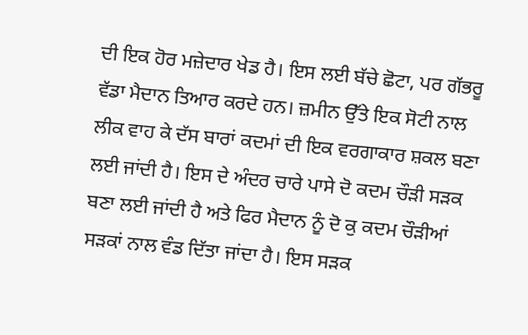ਦੀ ਇਕ ਹੋਰ ਮਜ਼ੇਦਾਰ ਖੇਡ ਹੈ। ਇਸ ਲਈ ਬੱਚੇ ਛੋਟਾ, ਪਰ ਗੱਭਰੂ ਵੱਡਾ ਮੈਦਾਨ ਤਿਆਰ ਕਰਦੇ ਹਨ। ਜ਼ਮੀਨ ਉੱਤੇ ਇਕ ਸੋਟੀ ਨਾਲ ਲੀਕ ਵਾਹ ਕੇ ਦੱਸ ਬਾਰਾਂ ਕਦਮਾਂ ਦੀ ਇਕ ਵਰਗਾਕਾਰ ਸ਼ਕਲ ਬਣਾ ਲਈ ਜਾਂਦੀ ਹੈ। ਇਸ ਦੇ ਅੰਦਰ ਚਾਰੇ ਪਾਸੇ ਦੋ ਕਦਮ ਚੌੜੀ ਸੜਕ ਬਣਾ ਲਈ ਜਾਂਦੀ ਹੈ ਅਤੇ ਫਿਰ ਮੈਦਾਨ ਨੂੰ ਦੋ ਕੁ ਕਦਮ ਚੌੜੀਆਂ ਸੜਕਾਂ ਨਾਲ ਵੰਡ ਦਿੱਤਾ ਜਾਂਦਾ ਹੈ। ਇਸ ਸੜਕ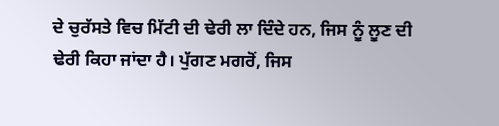ਦੇ ਚੁਰੱਸਤੇ ਵਿਚ ਮਿੱਟੀ ਦੀ ਢੇਰੀ ਲਾ ਦਿੰਦੇ ਹਨ, ਜਿਸ ਨੂੰ ਲੂਣ ਦੀ ਢੇਰੀ ਕਿਹਾ ਜਾਂਦਾ ਹੈ। ਪੁੱਗਣ ਮਗਰੋਂ, ਜਿਸ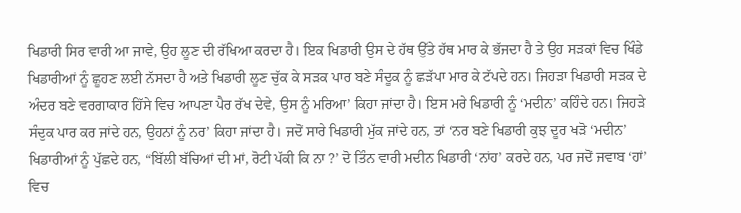ਖਿਡਾਰੀ ਸਿਰ ਵਾਰੀ ਆ ਜਾਵੇ, ਉਹ ਲੂਣ ਦੀ ਰੱਖਿਆ ਕਰਦਾ ਹੈ। ਇਕ ਖਿਡਾਰੀ ਉਸ ਦੇ ਹੱਥ ਉੱਤੇ ਹੱਥ ਮਾਰ ਕੇ ਭੱਜਦਾ ਹੈ ਤੇ ਉਹ ਸੜਕਾਂ ਵਿਚ ਖਿੰਡੇ ਖਿਡਾਰੀਆਂ ਨੂੰ ਛੂਹਣ ਲਈ ਨੱਸਦਾ ਹੈ ਅਤੇ ਖਿਡਾਰੀ ਲੂਣ ਚੁੱਕ ਕੇ ਸੜਕ ਪਾਰ ਬਣੇ ਸੰਦੂਕ ਨੂੰ ਛੜੱਪਾ ਮਾਰ ਕੇ ਟੱਪਦੇ ਹਨ। ਜਿਹੜਾ ਖਿਡਾਰੀ ਸੜਕ ਦੇ ਅੰਦਰ ਬਣੇ ਵਰਗਾਕਾਰ ਹਿੱਸੇ ਵਿਚ ਆਪਣਾ ਪੈਰ ਰੱਖ ਦੇਵੇ, ਉਸ ਨੂੰ ਮਰਿਆ’ ਕਿਹਾ ਜਾਂਦਾ ਹੈ। ਇਸ ਮਰੇ ਖਿਡਾਰੀ ਨੂੰ ‘ਮਦੀਨ’ ਕਹਿੰਦੇ ਹਨ। ਜਿਹੜੇ ਸੰਦੁਕ ਪਾਰ ਕਰ ਜਾਂਦੇ ਹਨ, ਉਹਨਾਂ ਨੂੰ ਨਰ’ ਕਿਹਾ ਜਾਂਦਾ ਹੈ। ਜਦੋਂ ਸਾਰੇ ਖਿਡਾਰੀ ਮੁੱਕ ਜਾਂਦੇ ਹਨ, ਤਾਂ ‘ਨਰ ਬਣੇ ਖਿਡਾਰੀ ਕੁਝ ਦੂਰ ਖੜੋ ‘ਮਦੀਨ’ ਖਿਡਾਰੀਆਂ ਨੂੰ ਪੁੱਛਦੇ ਹਨ, “ਬਿੱਲੀ ਬੱਚਿਆਂ ਦੀ ਮਾਂ, ਰੋਟੀ ਪੱਕੀ ਕਿ ਨਾ ?’ ਦੋ ਤਿੰਨ ਵਾਰੀ ਮਦੀਨ ਖਿਡਾਰੀ ‘ਨਾਂਹ’ ਕਰਦੇ ਹਨ, ਪਰ ਜਦੋਂ ਜਵਾਬ ‘ਹਾਂ’ ਵਿਚ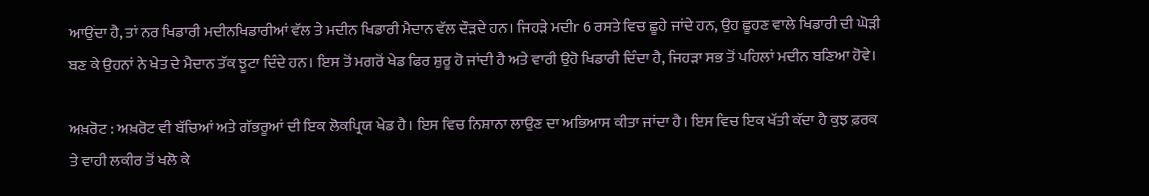ਆਉਂਦਾ ਹੈ, ਤਾਂ ਨਰ ਖਿਡਾਰੀ ਮਦੀਨਖਿਡਾਰੀਆਂ ਵੱਲ ਤੇ ਮਦੀਨ ਖਿਡਾਰੀ ਮੈਦਾਨ ਵੱਲ ਦੌੜਦੇ ਹਨ। ਜਿਹੜੇ ਮਦੀr 6 ਰਸਤੇ ਵਿਚ ਛੂਹੇ ਜਾਂਦੇ ਹਨ, ਉਹ ਛੂਹਣ ਵਾਲੇ ਖਿਡਾਰੀ ਦੀ ਘੋੜੀ ਬਣ ਕੇ ਉਹਨਾਂ ਨੇ ਖੇਤ ਦੇ ਮੈਦਾਨ ਤੱਕ ਝੂਟਾ ਦਿੰਦੇ ਹਨ। ਇਸ ਤੋਂ ਮਗਰੋਂ ਖੇਡ ਫਿਰ ਸ਼ੁਰੂ ਹੋ ਜਾਂਦੀ ਹੈ ਅਤੇ ਵਾਰੀ ਉਹੋ ਖਿਡਾਰੀ ਦਿੰਦਾ ਹੈ, ਜਿਹੜਾ ਸਭ ਤੋਂ ਪਹਿਲਾਂ ਮਦੀਨ ਬਣਿਆ ਹੋਵੇ।

ਅਖ਼ਰੋਟ : ਅਖ਼ਰੋਟ ਵੀ ਬੱਚਿਆਂ ਅਤੇ ਗੱਭਰੂਆਂ ਦੀ ਇਕ ਲੋਕਪ੍ਰਿਯ ਖੇਡ ਹੈ। ਇਸ ਵਿਚ ਨਿਸ਼ਾਨਾ ਲਾਉਣ ਦਾ ਅਭਿਆਸ ਕੀਤਾ ਜਾਂਦਾ ਹੈ। ਇਸ ਵਿਚ ਇਕ ਖੱਤੀ ਕੱਦਾ ਹੈ ਕੁਝ ਫ਼ਰਕ ਤੇ ਵਾਹੀ ਲਕੀਰ ਤੋਂ ਖਲੋ ਕੇ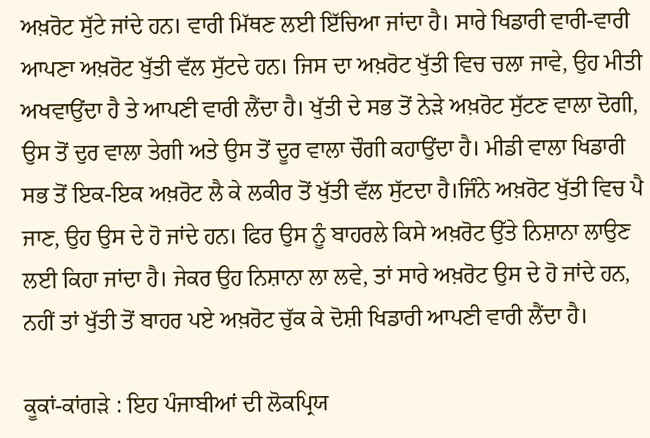ਅਖ਼ਰੋਟ ਸੁੱਟੇ ਜਾਂਦੇ ਹਨ। ਵਾਰੀ ਮਿੱਥਣ ਲਈ ਇੱਚਿਆ ਜਾਂਦਾ ਹੈ। ਸਾਰੇ ਖਿਡਾਰੀ ਵਾਰੀ-ਵਾਰੀ ਆਪਣਾ ਅਖ਼ਰੋਟ ਖੁੱਤੀ ਵੱਲ ਸੁੱਟਦੇ ਹਨ। ਜਿਸ ਦਾ ਅਖ਼ਰੋਟ ਖੁੱਤੀ ਵਿਚ ਚਲਾ ਜਾਵੇ, ਉਹ ਮੀਤੀ ਅਖਵਾਉਂਦਾ ਹੈ ਤੇ ਆਪਣੀ ਵਾਰੀ ਲੈਂਦਾ ਹੈ। ਖੁੱਤੀ ਦੇ ਸਭ ਤੋਂ ਨੇੜੇ ਅਖ਼ਰੋਟ ਸੁੱਟਣ ਵਾਲਾ ਦੋਗੀ, ਉਸ ਤੋਂ ਦੁਰ ਵਾਲਾ ਤੇਗੀ ਅਤੇ ਉਸ ਤੋਂ ਦੂਰ ਵਾਲਾ ਚੌਗੀ ਕਹਾਉਂਦਾ ਹੈ। ਮੀਡੀ ਵਾਲਾ ਖਿਡਾਰੀ ਸਭ ਤੋਂ ਇਕ-ਇਕ ਅਖ਼ਰੋਟ ਲੈ ਕੇ ਲਕੀਰ ਤੋਂ ਖੁੱਤੀ ਵੱਲ ਸੁੱਟਦਾ ਹੈ।ਜਿੰਨੇ ਅਖ਼ਰੋਟ ਖੁੱਤੀ ਵਿਚ ਪੈ ਜਾਣ, ਉਹ ਉਸ ਦੇ ਹੋ ਜਾਂਦੇ ਹਨ। ਫਿਰ ਉਸ ਨੂੰ ਬਾਹਰਲੇ ਕਿਸੇ ਅਖ਼ਰੋਟ ਉੱਤੇ ਨਿਸ਼ਾਨਾ ਲਾਉਣ ਲਈ ਕਿਹਾ ਜਾਂਦਾ ਹੈ। ਜੇਕਰ ਉਹ ਨਿਸ਼ਾਨਾ ਲਾ ਲਵੇ, ਤਾਂ ਸਾਰੇ ਅਖ਼ਰੋਟ ਉਸ ਦੇ ਹੋ ਜਾਂਦੇ ਹਨ, ਨਹੀਂ ਤਾਂ ਖੁੱਤੀ ਤੋਂ ਬਾਹਰ ਪਏ ਅਖ਼ਰੋਟ ਚੁੱਕ ਕੇ ਦੋਸ਼ੀ ਖਿਡਾਰੀ ਆਪਣੀ ਵਾਰੀ ਲੈਂਦਾ ਹੈ।

ਕੂਕਾਂ-ਕਾਂਗੜੇ : ਇਹ ਪੰਜਾਬੀਆਂ ਦੀ ਲੋਕਪ੍ਰਿਯ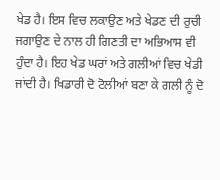ਖੇਡ ਹੈ। ਇਸ ਵਿਚ ਲਕਾਉਣ ਅਤੇ ਖੇਡਣ ਦੀ ਰੁਚੀ ਜਗਾਉਣ ਦੇ ਨਾਲ ਹੀ ਗਿਣਤੀ ਦਾ ਅਭਿਆਸ ਵੀ ਹੁੰਦਾ ਹੈ। ਇਹ ਖੇਡ ਘਰਾਂ ਅਤੇ ਗਲੀਆਂ ਵਿਚ ਖੇਡੀ ਜਾਂਦੀ ਹੈ। ਖਿਡਾਰੀ ਦੋ ਟੋਲੀਆਂ ਬਣਾ ਕੇ ਗਲੀ ਨੂੰ ਦੋ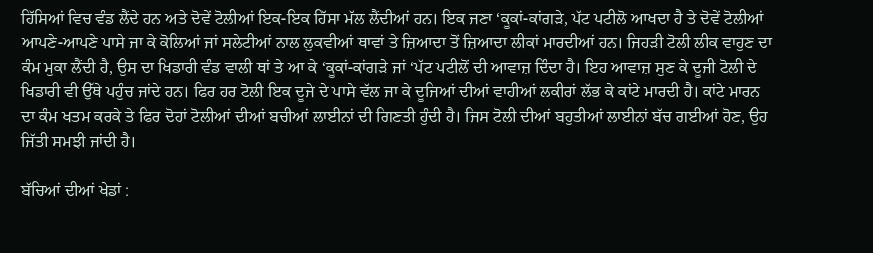ਹਿੱਸਿਆਂ ਵਿਚ ਵੰਡ ਲੈਂਦੇ ਹਨ ਅਤੇ ਦੋਵੇਂ ਟੋਲੀਆਂ ਇਕ-ਇਕ ਹਿੱਸਾ ਮੱਲ ਲੈਂਦੀਆਂ ਹਨ। ਇਕ ਜਣਾ ‘ਕੂਕਾਂ-ਕਾਂਗੜੇ, ਪੱਟ ਪਟੀਲੋ ਆਖਦਾ ਹੈ ਤੇ ਦੋਵੇਂ ਟੋਲੀਆਂ ਆਪਣੇ-ਆਪਣੇ ਪਾਸੇ ਜਾ ਕੇ ਕੋਲਿਆਂ ਜਾਂ ਸਲੇਟੀਆਂ ਨਾਲ ਲੁਕਵੀਆਂ ਥਾਵਾਂ ਤੇ ਜ਼ਿਆਦਾ ਤੋਂ ਜ਼ਿਆਦਾ ਲੀਕਾਂ ਮਾਰਦੀਆਂ ਹਨ। ਜਿਹੜੀ ਟੋਲੀ ਲੀਕ ਵਾਹੁਣ ਦਾ ਕੰਮ ਮੁਕਾ ਲੈਂਦੀ ਹੈ, ਉਸ ਦਾ ਖਿਡਾਰੀ ਵੰਡ ਵਾਲੀ ਥਾਂ ਤੇ ਆ ਕੇ ‘ਕੂਕਾਂ-ਕਾਂਗੜੇ ਜਾਂ ‘ਪੱਟ ਪਟੀਲੋਂ ਦੀ ਆਵਾਜ਼ ਦਿੰਦਾ ਹੈ। ਇਹ ਆਵਾਜ਼ ਸੁਣ ਕੇ ਦੂਜੀ ਟੋਲੀ ਦੇ ਖਿਡਾਰੀ ਵੀ ਉੱਥੇ ਪਹੁੰਚ ਜਾਂਦੇ ਹਨ। ਫਿਰ ਹਰ ਟੋਲੀ ਇਕ ਦੂਜੇ ਦੇ ਪਾਸੇ ਵੱਲ ਜਾ ਕੇ ਦੂਜਿਆਂ ਦੀਆਂ ਵਾਹੀਆਂ ਲਕੀਰਾਂ ਲੱਭ ਕੇ ਕਾਂਟੇ ਮਾਰਦੀ ਹੈ। ਕਾਂਟੇ ਮਾਰਨ ਦਾ ਕੰਮ ਖਤਮ ਕਰਕੇ ਤੇ ਫਿਰ ਦੋਹਾਂ ਟੋਲੀਆਂ ਦੀਆਂ ਬਚੀਆਂ ਲਾਈਨਾਂ ਦੀ ਗਿਣਤੀ ਹੁੰਦੀ ਹੈ। ਜਿਸ ਟੋਲੀ ਦੀਆਂ ਬਹੁਤੀਆਂ ਲਾਈਨਾਂ ਬੱਚ ਗਈਆਂ ਹੋਣ, ਉਹ ਜਿੱਤੀ ਸਮਝੀ ਜਾਂਦੀ ਹੈ।

ਬੱਚਿਆਂ ਦੀਆਂ ਖੇਡਾਂ :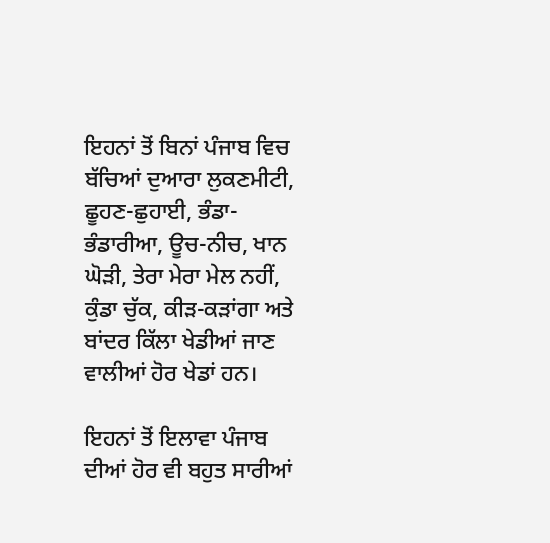ਇਹਨਾਂ ਤੋਂ ਬਿਨਾਂ ਪੰਜਾਬ ਵਿਚ ਬੱਚਿਆਂ ਦੁਆਰਾ ਲੁਕਣਮੀਟੀ, ਛੂਹਣ-ਛੁਹਾਈ, ਭੰਡਾ-ਭੰਡਾਰੀਆ, ਊਚ-ਨੀਚ, ਖਾਨ ਘੋੜੀ, ਤੇਰਾ ਮੇਰਾ ਮੇਲ ਨਹੀਂ, ਕੁੰਡਾ ਚੁੱਕ, ਕੀੜ-ਕੜਾਂਗਾ ਅਤੇ ਬਾਂਦਰ ਕਿੱਲਾ ਖੇਡੀਆਂ ਜਾਣ ਵਾਲੀਆਂ ਹੋਰ ਖੇਡਾਂ ਹਨ।

ਇਹਨਾਂ ਤੋਂ ਇਲਾਵਾ ਪੰਜਾਬ ਦੀਆਂ ਹੋਰ ਵੀ ਬਹੁਤ ਸਾਰੀਆਂ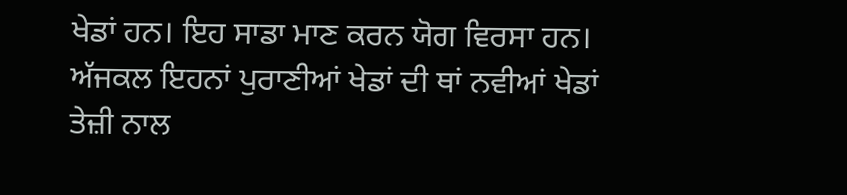ਖੇਡਾਂ ਹਨ। ਇਹ ਸਾਡਾ ਮਾਣ ਕਰਨ ਯੋਗ ਵਿਰਸਾ ਹਨ। ਅੱਜਕਲ ਇਹਨਾਂ ਪੁਰਾਣੀਆਂ ਖੇਡਾਂ ਦੀ ਥਾਂ ਨਵੀਆਂ ਖੇਡਾਂ ਤੇਜ਼ੀ ਨਾਲ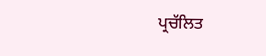ਪ੍ਰਚੱਲਿਤ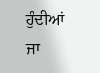ਹੁੰਦੀਆਂ ਜਾ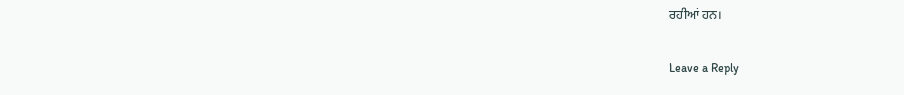ਰਹੀਆਂ ਹਨ।

Leave a Reply